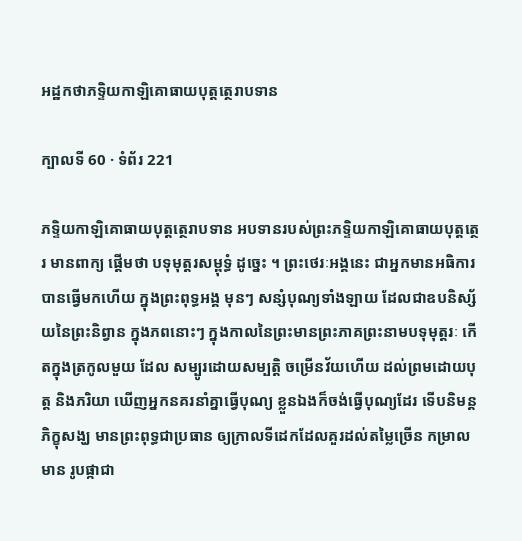អដ្ឋកថាភទ្ទិយកាឡិគោធាយបុត្តត្ថេរាបទាន

ក្បាលទី 60 · ទំព័រ 221

ភទ្ទិយកាឡិគោធាយបុត្តត្ថេរាបទាន អបទានរបស់ព្រះភទ្ទិយកាឡិគោធាយបុត្តត្ថេរ មានពាក្យ ផ្តើមថា បទុមុត្តរសម្ពុទ្ធំ ដូច្នេះ ។ ព្រះថេរៈអង្គនេះ ជាអ្នកមានអធិការបានធ្វើមកហើយ ក្នុងព្រះពុទ្ធអង្គ មុនៗ សន្សំបុណ្យទាំងឡាយ ដែលជាឧបនិស្ស័យនៃព្រះនិព្វាន ក្នុងភពនោះៗ ក្នុងកាលនៃព្រះមានព្រះភាគព្រះនាមបទុមុត្តរៈ កើតក្នុងត្រកូលមួយ ដែល សម្បូរដោយសម្បត្តិ ចម្រើនវ័យហើយ ដល់ព្រមដោយបុត្ត និងភរិយា ឃើញអ្នកនគរនាំគ្នាធ្វើបុណ្យ ខ្លួនឯងក៏ចង់ធ្វើបុណ្យដែរ ទើបនិមន្តភិក្ខុសង្ឃ មានព្រះពុទ្ធជាប្រធាន ឲ្យក្រាលទីដេកដែលគួរដល់តម្លៃច្រើន កម្រាលមាន រូបផ្កាជា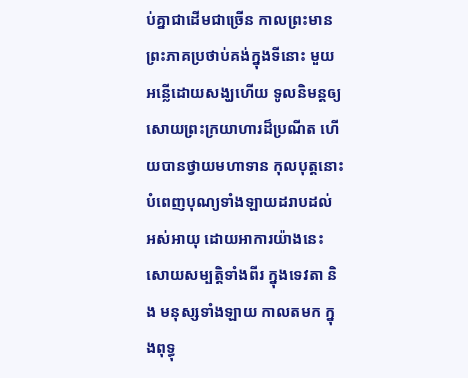ប់គ្នាជាដើមជាច្រើន កាលព្រះមានព្រះភាគប្រថាប់គង់ក្នុងទីនោះ មួយអន្លើដោយសង្ឃហើយ ទូលនិមន្តឲ្យសោយព្រះក្រយាហារដ៏ប្រណីត ហើយបានថ្វាយមហាទាន កុលបុត្តនោះ បំពេញបុណ្យទាំងឡាយដរាបដល់ អស់អាយុ ដោយអាការយ៉ាងនេះ សោយសម្បត្តិទាំងពីរ ក្នុងទេវតា និង មនុស្សទាំងឡាយ កាលតមក ក្នុងពុទ្ធុ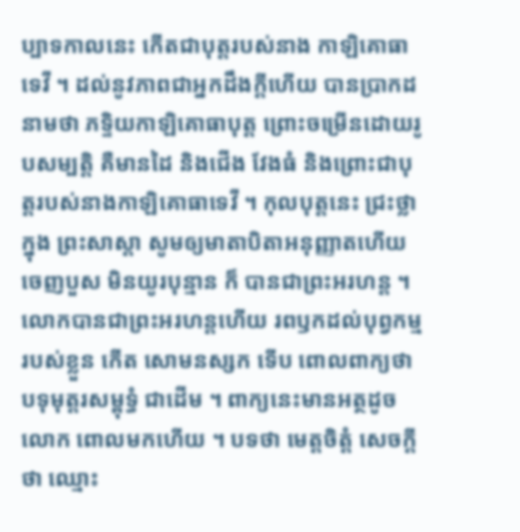ប្បាទកាលនេះ កើតជាបុត្តរបស់នាង កាឡិគោធាទេវី ។ ដល់នូវភាពជាអ្នកដឹងក្តីហើយ បានប្រាកដនាមថា ភទ្ទិយកាឡិគោធាបុត្ត ព្រោះចម្រើនដោយរូបសម្បត្តិ គឺមានដៃ និងជើង វែងធំ និងព្រោះជាបុត្តរបស់នាងកាឡិគោធាទេវី ។ កុលបុត្តនេះ ជ្រះថ្លាក្នុង ព្រះសាស្តា សូមឲ្យមាតាបិតាអនុញ្ញាតហើយ ចេញបួស មិនយូរបុន្មាន ក៏ បានជាព្រះអរហន្ត ។ លោកបានជាព្រះអរហន្តហើយ រពឫកដល់បុព្វកម្មរបស់ខ្លួន កើត សោមនស្សក ទើប ពោលពាក្យថា បទុមុត្តរសម្ពុទ្ធំ ជាដើម ។ ពាក្យនេះមានអត្ថដូចលោក ពោលមកហើយ ។ បទថា មេត្តចិត្តំ សេចក្តីថា ឈ្មោះ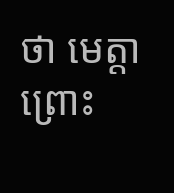ថា មេត្តា ព្រោះ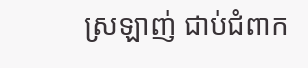ស្រឡាញ់ ជាប់ជំពាក